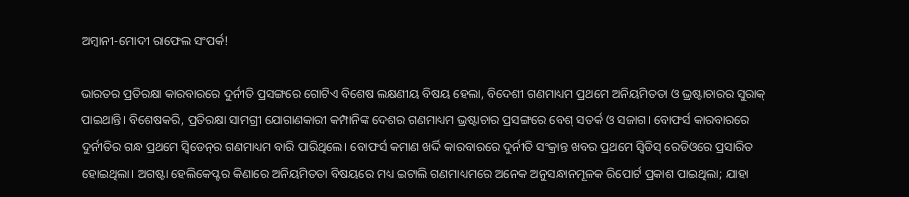ଅମ୍ବାନୀ-ମୋଦୀ ରା‌ଫେଲ ସଂପର୍କ!

ଭାରତର ପ୍ରତିରକ୍ଷା କାରବାରରେ ଦୁର୍ନୀତି ପ୍ରସଙ୍ଗରେ ଗୋଟିଏ ବିଶେଷ ଲକ୍ଷଣୀୟ ବିଷୟ ହେଲା, ବିଦେଶୀ ଗଣମାଧ୍ୟମ ପ୍ରଥ‌ମେ ଅନିୟମିତତା ଓ ଭ୍ରଷ୍ଟାଚାରର ସୁରାକ୍‌ ପାଇଥାନ୍ତି। ବିଶେଷକରି, ପ୍ରତିରକ୍ଷା‌ ସାମଗ୍ରୀ ଯୋଗାଣକାରୀ କମ୍ପାନିଙ୍କ ଦେଶର ଗଣମାଧ୍ୟମ ଭ୍ରଷ୍ଟାଚାର ପ୍ରସଙ୍ଗରେ ବେଶ୍‌ ସତର୍କ ଓ ସଜାଗ। ବୋଫର୍ସ କାରବାରରେ ଦୁର୍ନୀତିର ଗନ୍ଧ ପ୍ରଥମେ ସ୍ବିଡେନ୍‌ର ଗଣମାଧ୍ୟମ ବାରି ପାରିଥିଲେ। ବୋଫର୍ସ କମା‌ଣ ଖର୍ଦ୍ଦି କାରବାରରେ ଦୁର୍ନୀତି ସଂକ୍ରାନ୍ତ ଖବର ପ୍ରଥମେ ସ୍ବିଡିସ୍‌ ରେଡିଓରେ ପ୍ରସାରିତ ହୋଇଥିଲା। ଅଗଷ୍ଟା ହେଲିକେପ୍ଟର କିଣାରେ ଅନିୟମିତତା ବିଷୟରେ ମଧ୍ୟ ଇଟାଲି ଗଣମାଧ୍ୟମରେ ଅନେକ ଅନୁସନ୍ଧାନମୂଳକ ରିପୋର୍ଟ ପ୍ରକାଶ ପାଇଥିଲା; ଯାହା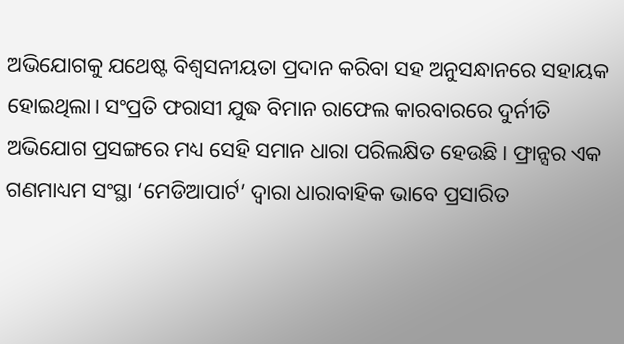ଅଭିଯୋଗକୁ ଯଥେଷ୍ଟ ବିଶ୍ବସନୀୟତା ପ୍ରଦାନ କରିବା ସହ ଅନୁସନ୍ଧାନରେ ସହାୟକ ହୋଇଥିଲା। ସଂପ୍ରତି ଫରାସୀ ଯୁଦ୍ଧ ବିମାନ ରାଫେଲ କାରବାରରେ ଦୁର୍ନୀତି ଅଭିଯୋଗ ପ୍ରସଙ୍ଗରେ ମଧ୍ୟ ସେହି ସମାନ ଧାରା ପରିଲକ୍ଷିତ ହେଉଛି। ଫ୍ରାନ୍ସର ଏକ ଗଣମାଧ୍ୟମ ସଂସ୍ଥା ‘ମେଡିଆପାର୍ଟ’ ଦ୍ବାରା ଧାରାବାହିକ ଭାବେ ପ୍ରସାରିତ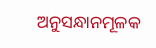ଅନୁସନ୍ଧାନମୂଳକ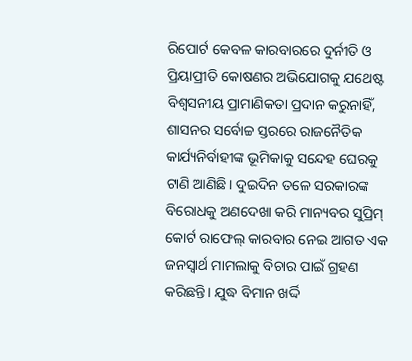ରିପୋର୍ଟ କେବଳ କାରବାରରେ ଦୁର୍ନୀତି ଓ ପ୍ରିୟାପ୍ରୀତି କୋଷଣର ଅଭିଯୋଗକୁ ଯଥେଷ୍ଟ ବିଶ୍ବସନୀୟ ପ୍ରାମାଣିକତା ପ୍ରଦାନ କରୁନାହିଁ, ଶାସନର ସର୍ବୋଚ୍ଚ ସ୍ତରରେ ରାଜନୈତିକ କାର୍ଯ୍ୟନିର୍ବାହୀଙ୍କ ଭୂମିକାକୁ ସନ୍ଦେହ ଘେରକୁ ଟାଣି ଆଣିଛି। ଦୁଇଦିନ ତଳେ ସରକାରଙ୍କ ବିରୋଧକୁ ଅଣଦେଖା କରି ମାନ୍ୟବର ସୁପ୍ରିମ୍‌ କୋର୍ଟ ରାଫେଲ୍‌ କାରବାର ନେଇ ଆଗତ ଏକ ଜନସ୍ବାର୍ଥ ମାମଲାକୁ ବିଚାର ପାଇଁ ଗ୍ରହଣ କରିଛନ୍ତି। ଯୁଦ୍ଧ ବିମାନ ଖର୍ଦ୍ଦି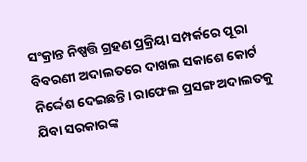ସଂକ୍ରାନ୍ତ ନିଷ୍ପତ୍ତି ଗ୍ରହଣ ପ୍ରକ୍ରିୟା ସମ୍ପର୍କରେ ପୂରା ବିବରଣୀ ଅଦାଲତରେ ଦାଖଲ ସକାଶେ କୋର୍ଟ ନିର୍ଦ୍ଦେଶ ଦେଇଛନ୍ତି। ରାଫେଲ ପ୍ରସଙ୍ଗ ଅଦାଲତକୁ ଯିବା ସରକାରଙ୍କ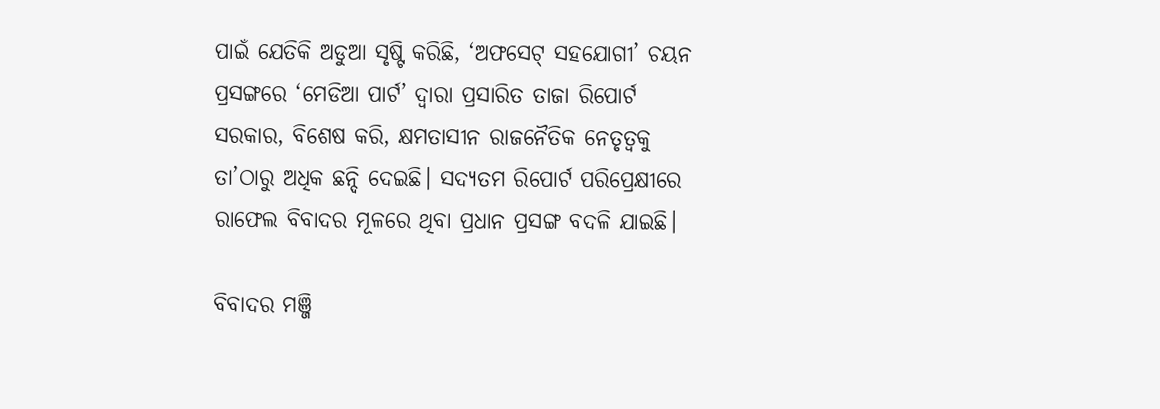ପାଇଁ ଯେତିକି ଅଡୁଆ ସୃଷ୍ଟି କରିଛି, ‘ଅଫସେଟ୍‌ ସହଯୋଗୀ’ ଚୟନ ପ୍ରସଙ୍ଗରେ ‘ମେଡିଆ ପାର୍ଟ’ ଦ୍ବାରା ପ୍ରସାରିତ ତାଜା ରିପୋର୍ଟ ସରକାର, ବିଶେଷ କରି, କ୍ଷମତାସୀନ ରାଜନୈତିକ ନେତୃତ୍ବକୁ ତା’ଠାରୁ ଅଧିକ ଛନ୍ଦି ଦେଇଛି। ସଦ୍ୟତମ ରିପୋର୍ଟ ପରିପ୍ରେକ୍ଷୀରେ ରାଫେଲ ବିବାଦର ମୂଳରେ ଥିବା ପ୍ରଧାନ ପ୍ରସଙ୍ଗ ବଦଳି ଯାଇଛି।

ବିବାଦର ମଞ୍ଜି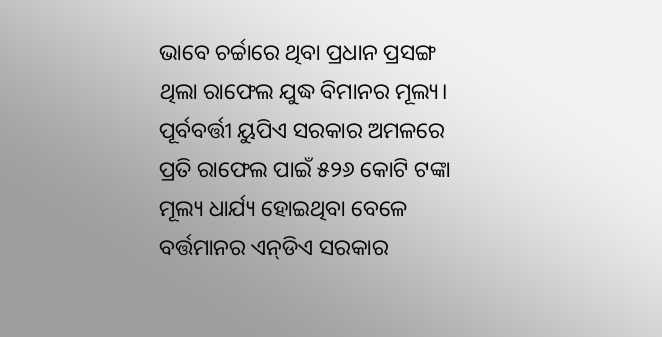ଭାବେ ଚର୍ଚ୍ଚାରେ ଥିବା ପ୍ରଧାନ ପ୍ରସଙ୍ଗ ଥିଲା ରାଫେଲ ଯୁଦ୍ଧ ବିମାନର ମୂଲ୍ୟ। ପୂର୍ବବର୍ତ୍ତୀ ୟୁପିଏ ସରକାର ଅମଳରେ ପ୍ରତି ରାଫେଲ ପାଇଁ ୫୨୬ କୋଟି ଟଙ୍କା ମୂଲ୍ୟ ଧାର୍ଯ୍ୟ ହୋଇଥିବା ବେଳେ ବର୍ତ୍ତମାନର ଏନ୍‌ଡିଏ ସରକାର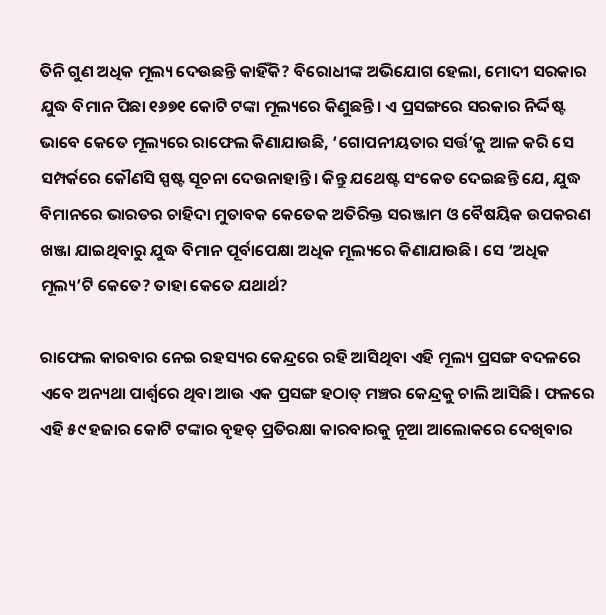ତିନି ଗୁଣ ଅଧିକ ମୂଲ୍ୟ ଦେଉଛନ୍ତି କାହିଁକି? ବିରୋଧୀଙ୍କ ଅଭିଯୋଗ ହେଲା, ମୋଦୀ ସରକାର ଯୁଦ୍ଧ ବିମାନ ପିଛା ୧୬୭୧ କୋଟି ଟଙ୍କା ମୂଲ୍ୟରେ କିଣୁଛନ୍ତି। ଏ ପ୍ରସଙ୍ଗରେ ସରକାର ନିର୍ଦ୍ଦିଷ୍ଟ ଭାବେ କେତେ ମୂଲ୍ୟରେ ରାଫେଲ କିଣାଯାଉଛି, ‘ଗୋପନୀୟତାର ସର୍ତ୍ତ’କୁ ଆଳ କରି ସେ ସମ୍ପର୍କରେ କୌଣସି ସ୍ପଷ୍ଟ ସୂଚନା‌ ଦେଉନାହାନ୍ତି। କିନ୍ତୁ ଯଥେଷ୍ଟ ସଂକେତ ଦେଇଛନ୍ତି ଯେ, ଯୁଦ୍ଧ ବିମାନରେ ଭାରତର ଚାହିଦା ମୁତାବକ କେତେକ ଅତିରିକ୍ତ ସରଞ୍ଜାମ ଓ ବୈଷୟିକ ଉପକରଣ ଖଞ୍ଜା ଯାଇଥିବାରୁ ଯୁଦ୍ଧ ବିମାନ ପୂର୍ବାପେକ୍ଷା ଅଧିକ ମୂଲ୍ୟରେ କିଣାଯାଉଛି। ସେ ‘ଅଧିକ ମୂଲ୍ୟ’ଟି କେତେ? ତାହା କେତେ ଯଥାର୍ଥ?

ରାଫେଲ କାରବାର ନେଇ ରହସ୍ୟର ‌କେନ୍ଦ୍ରରେ ରହି ଆସିଥିବା ଏହି ମୂଲ୍ୟ ପ୍ରସଙ୍ଗ ବଦଳରେ ଏବେ ଅନ୍ୟଥା ପାର୍ଶ୍ବରେ ଥିବା ଆଉ ଏକ ପ୍ରସଙ୍ଗ ହଠାତ୍‌ ମଞ୍ଚର ‌କେନ୍ଦ୍ରକୁ ଚାଲି ଆସିଛି। ଫଳରେ ଏହି ୫୯ ହଜାର କୋଟି ଟଙ୍କାର ବୃହତ୍‌ ପ୍ରତିରକ୍ଷା କାରବାରକୁ ନୂଆ ଆଲୋକରେ ଦେଖିବାର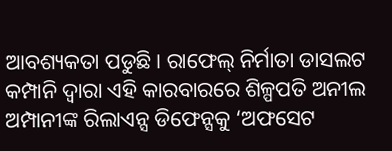ଆବଶ୍ୟକତା ପଡୁଛି। ରାଫେଲ୍‌ ନିର୍ମାତା ଡାସଲଟ କମ୍ପାନି ଦ୍ବାର‌ା ଏହି କାରବାରରେ ଶିଳ୍ପପତି ଅନୀଲ ଅମ୍ପାନୀଙ୍କ ରିଲାଏନ୍ସ ଡିଫେନ୍ସକୁ ‘ଅଫସେଟ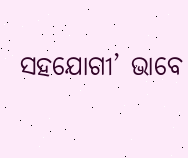ସହଯୋଗୀ’ ଭାବେ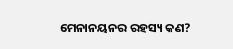ମ‌େନାନୟନର ରହସ୍ୟ କଣ?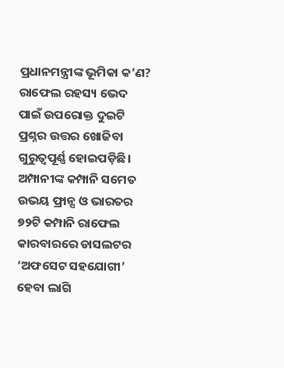ପ୍ରଧାନମନ୍ତ୍ରୀଙ୍କ ଭୂମିକା କ’ଣ? ରାଫେଲ ରହସ୍ୟ ଭେଦ ପାଇଁ ଉପରୋକ୍ତ ଦୁଇଟି ପ୍ରଶ୍ନର ଉତ୍ତର ଖୋ‌ଜିବା ଗୁରୁତ୍ବପୂର୍ଣ୍ଣ ‌ହୋଇପଡ଼ିଛି। ଅମ୍ପାନୀଙ୍କ କମ୍ପାନି ସମେତ ଉଭୟ ଫ୍ରାନ୍ସ ଓ ଭାରତର ୭୨ଟି କମ୍ପାନି ରାଫେଲ କାରବାରରେ ଡାସଲଟର ‘ଅଫସେଟ ସହଯୋଗୀ’ ହେବା ଲାଗି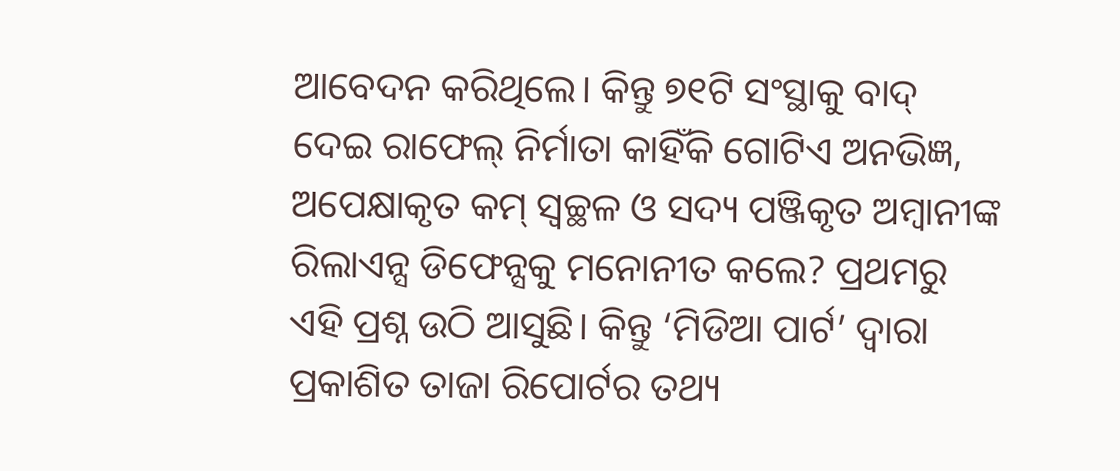ଆବେଦନ କରିଥିଲେ। କିନ୍ତୁ ୭୧ଟି ସଂସ୍ଥାକୁ ବାଦ୍‌ ଦେଇ ରାଫେଲ୍‌ ନିର୍ମାତା କାହିଁକି ଗୋଟିଏ ଅନଭିଜ୍ଞ, ଅପେକ୍ଷାକୃତ କମ୍‌ ସ୍ବଚ୍ଛଳ ଓ ସଦ୍ୟ ପଞ୍ଜିକୃତ ଅମ୍ବାନୀଙ୍କ ରିଲାଏନ୍ସ ଡିଫେନ୍ସକୁ ମନୋନୀତ କଲେ? ପ୍ରଥମରୁ ଏହି ପ୍ରଶ୍ନ ଉଠି ଆସୁଛି। କିନ୍ତୁ ‘ମିଡିଆ ପାର୍ଟ’ ଦ୍ବାରା ପ୍ରକା‌ଶିତ ତାଜା ରିପୋର୍ଟର ତଥ୍ୟ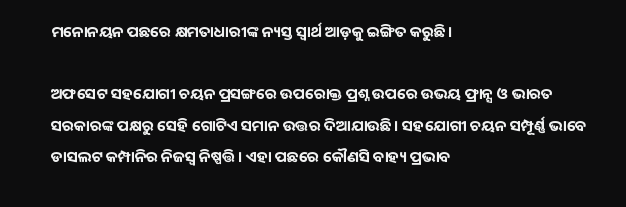ମନୋନୟନ ପଛରେ କ୍ଷମତାଧାରୀଙ୍କ ନ୍ୟସ୍ତ ସ୍ବାର୍ଥ ଆଡ଼କୁ ଇଙ୍ଗିତ କରୁଛି।

ଅଫସେଟ ସହଯୋଗୀ ଚୟନ ପ୍ରସଙ୍ଗରେ ଉପରୋକ୍ତ ପ୍ରଶ୍ନ ଉପରେ ଉଭୟ ଫ୍ରାନ୍ସ ଓ ଭାରତ ସରକାରଙ୍କ ପକ୍ଷରୁ ସେହି ଗୋଟିଏ ସମାନ ଉତ୍ତର ଦିଆଯାଉଛି। ସହଯୋଗୀ ଚୟନ ସମ୍ପୂର୍ଣ୍ଣ ଭାବେ ଡାସଲଟ କମ୍ପାନିର ନିଜସ୍ବ ନିଷ୍ପତ୍ତି। ଏହା ପଛରେ କୌଣସି ବାହ୍ୟ ପ୍ରଭାବ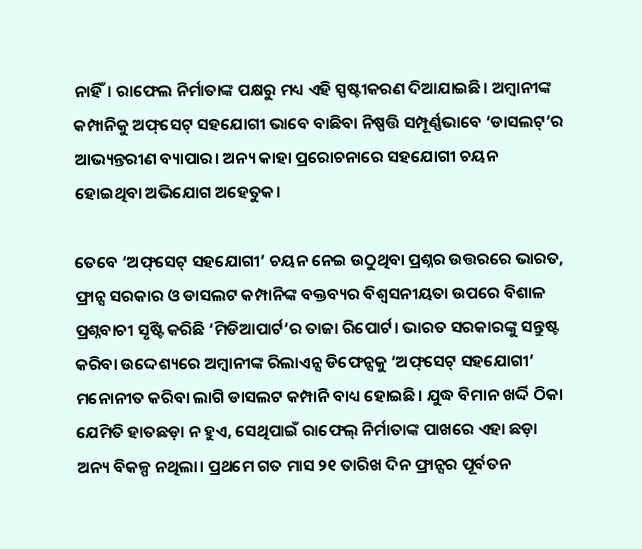ନାହିଁ। ରାଫେଲ ନିର୍ମାତାଙ୍କ ପକ୍ଷରୁ ମଧ୍ୟ ଏହି ସ୍ପଷ୍ଟୀକରଣ ଦିଆଯାଇଛି। ଅମ୍ବାନୀଙ୍କ କମ୍ପାନିକୁ ଅଫ୍‌ସେଟ୍‌ ସହଯୋଗୀ ଭାବେ ବାଛିବା ନିଷ୍ପତ୍ତି ସମ୍ପୂର୍ଣ୍ଣଭାବେ ‘ଡାସଲଟ୍‌’ର ଆଭ୍ୟନ୍ତରୀଣ ବ୍ୟାପାର। ଅନ୍ୟ କାହା ପ୍ରରୋଚନାରେ ସହଯୋଗୀ ଚୟନ ହୋଇଥିବା ଅଭିଯୋଗ ଅହେତୁକ।

ତେବେ ‘ଅଫ୍‌ସେଟ୍‌ ସହଯୋଗୀ’ ଚୟନ‌ ନେଇ ଉଠୁଥିବା ପ୍ରଶ୍ନର ଉତ୍ତରରେ ଭାରତ, ଫ୍ରାନ୍ସ ସରକାର ଓ ଡାସଲଟ କମ୍ପାନିଙ୍କ ବକ୍ତବ୍ୟର ବିଶ୍ବସନୀୟତା ଉପରେ ବିଶାଳ ପ୍ରଶ୍ନବାଚୀ ସୃଷ୍ଟି କରିଛି ‘ମିଡିଆପାର୍ଟ’ର ତାଜା ରିପୋର୍ଟ। ଭାରତ ସରକାରଙ୍କୁ ସନ୍ତୁଷ୍ଟ କରିବା ଉଦ୍ଦେଶ୍ୟରେ ଅମ୍ବାନୀଙ୍କ ରିଲାଏନ୍ସ ଡିଫେନ୍ସକୁ ‘ଅଫ୍‌ସେଟ୍‌ ସହଯୋଗୀ’ ମନୋନୀତ କରିବା ଲାଗି ଡାସଲଟ କମ୍ପାନି ବାଧ୍ୟ ହୋଇଛି। ଯୁଦ୍ଧ ବିମାନ ଖର୍ଦ୍ଦି ଠିକା ଯେମିତି ହାତଛଡ଼ା ନ ହୁଏ, ସେଥିପାଇଁ ରାଫେଲ୍‌ ନିର୍ମାତାଙ୍କ ପାଖରେ ଏହା ଛଡ଼ା ଅନ୍ୟ ବିକଳ୍ପ ନଥିଲା। ପ୍ରଥମେ ଗତ ମାସ ୨୧ ତାରିଖ ଦିନ ଫ୍ରାନ୍ସର ପୂର୍ବତନ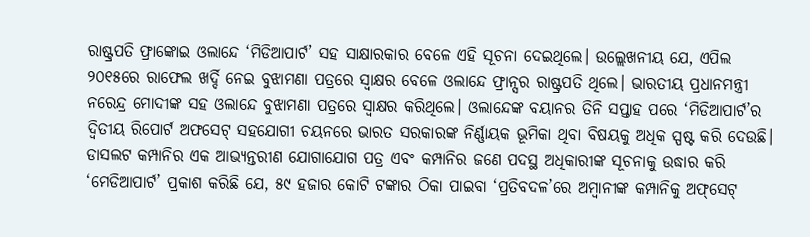ରାଷ୍ଟ୍ରପତି ଫ୍ରାଙ୍କୋଇ ଓଲାନ୍ଦେ ‘ମିଡିଆପାର୍ଟ’ ସହ ସାକ୍ଷାରକାର ବେଳେ ଏହି ସୂଚନା ଦେଇଥିଲେ। ଉଲ୍ଲେଖନୀୟ ଯେ, ଏପିଲ ୨୦୧୫ରେ ରାଫେଲ ଖର୍ଦ୍ଦି ନେଇ ବୁଝାମଣା ପତ୍ରରେ ସ୍ବାକ୍ଷର ବେଳେ ଓଲାନ୍ଦେ ଫ୍ରାନ୍ସର ରାଷ୍ଟ୍ରପତି ଥିଲେ। ଭାରତୀୟ ପ୍ରଧାନମନ୍ତ୍ରୀ ନରେନ୍ଦ୍ର ମୋଦୀଙ୍କ ସହ ଓଲାନ୍ଦେ ବୁଝାମଣା ପତ୍ରରେ ସ୍ବାକ୍ଷର କରିଥିଲେ। ଓଲାନ୍ଦେଙ୍କ ବୟାନର ତିନି ସପ୍ତାହ ପରେ ‘ମିଡିଆପାର୍ଟ’ର ଦ୍ବିତୀୟ ରିପୋର୍ଟ ଅଫସେଟ୍‌ ସହଯୋଗୀ ଚୟନରେ ଭାରତ ସରକାରଙ୍କ ନିର୍ଣ୍ଣାୟକ ଭୂମିକା ଥିବା ବିଷୟକୁ ଅଧିକ ସ୍ପଷ୍ଟ କରି ଦେଉଛି। ଡାସଲଟ କମ୍ପାନିର ଏକ ଆଭ୍ୟନ୍ତରୀଣ ଯୋ‌ଗାଯୋଗ ପତ୍ର ଏବଂ କମ୍ପାନିର ଜଣେ ପଦସ୍ଥ ଅଧିକାରୀଙ୍କ ସୂଚନାକୁ ଉଦ୍ଧାର କରି ‘ମେଡିଆପାର୍ଟ’ ପ୍ରକାଶ କରିଛି ଯେ, ୫୯ ହଜାର କୋଟି ଟଙ୍କାର ଠିକା ପାଇବା ‘ପ୍ରତିବଦଳ’ରେ ଅମ୍ବାନୀଙ୍କ କମ୍ପାନିକୁ ଅଫ୍‌ସେଟ୍‌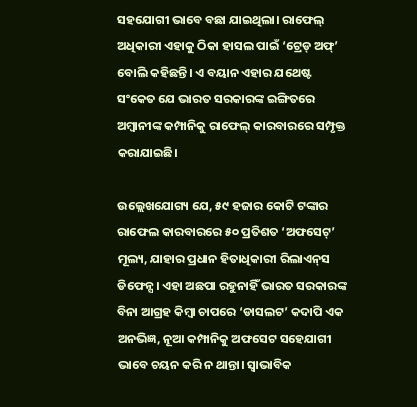ସହଯୋଗୀ ଭାବେ ବଛା ଯାଇଥିଲା। ରାଫେଲ୍‌ ଅଧିକାରୀ ଏହାକୁ ଠିକା ହାସଲ ପାଇଁ ‘ଟ୍ରେଡ୍‌ ଅଫ୍‌’ ବୋଲି କହିଛନ୍ତି। ଏ ବୟାନ ଏହାର ଯଥେଷ୍ଟ ସଂକେତ ଯେ ଭାରତ ସରକାରଙ୍କ ଇଙ୍ଗିତରେ ଅମ୍ବାନୀଙ୍କ କମ୍ପାନିକୁ ରାଫେଲ୍ କାରବାରରେ ସମ୍ପୃକ୍ତ କରାଯାଇଛି।

ଉଲ୍ଲେଖଯୋଗ୍ୟ ଯେ, ୫୯ ହଜାର କୋଟି ଟଙ୍କାର ରାଫେଲ କାରବାରରେ ୫୦ ପ୍ରତିଶତ ‘ଅଫସେଟ୍‌’ ମୂଲ୍ୟ, ଯାହାର ପ୍ରଧାନ ହିତାଧିକାରୀ ରିଲାଏନ୍‌ସ ଡିଫେନ୍ସ। ଏହା ଅଛପା ରହୁନାହିଁ ଭାରତ ସରକାରଙ୍କ ବିନା ଆଗ୍ରହ କିମ୍ବା ଚାପରେ ‘ଡାସଲଟ’ କଦାପି ଏକ ଅନଭିଜ୍ଞ, ନୂଆ କମ୍ପାନିକୁ ଅଫସେଟ ସହ‌େଯାଗୀ ଭାବେ ଚୟନ କରି ନ ଥାନ୍ତା। ସ୍ବାଭାବିକ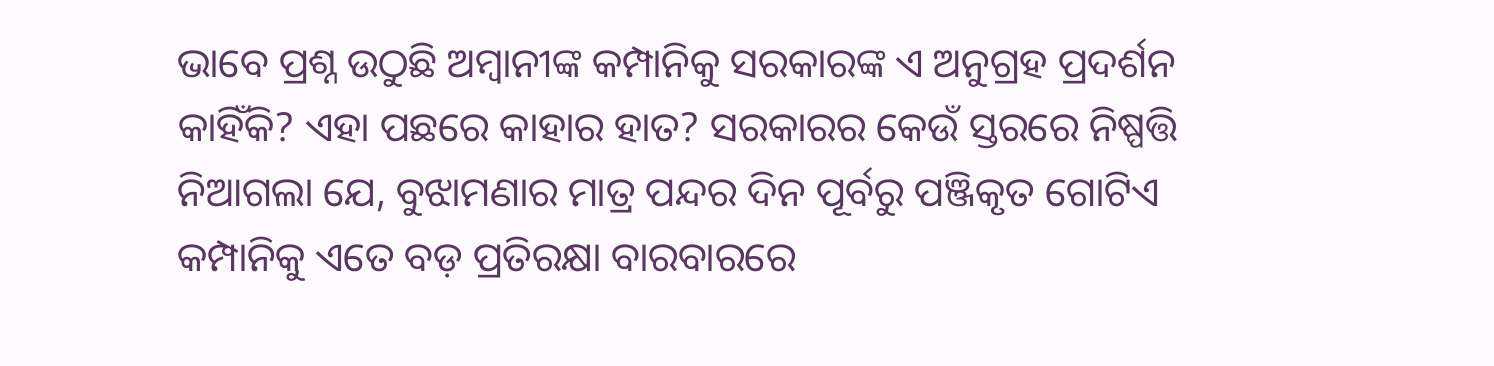ଭାବେ ପ୍ରଶ୍ନ ଉଠୁଛି ଅମ୍ବାନୀଙ୍କ କମ୍ପାନିକୁ ସରକାରଙ୍କ ଏ ଅନୁଗ୍ରହ ପ୍ରଦର୍ଶନ କାହିଁକି? ଏହା ପଛରେ କାହାର ହାତ? ସରକାରର କେଉଁ ସ୍ତରରେ ନିଷ୍ପତ୍ତି ନିଆଗଲା ଯେ, ବୁଝାମଣାର ମାତ୍ର ପନ୍ଦର ଦିନ ପୂର୍ବରୁ ପଞ୍ଜିକୃତ ଗୋଟିଏ କମ୍ପାନିକୁ ଏତେ ବଡ଼ ପ୍ରତିରକ୍ଷା ବାରବାରରେ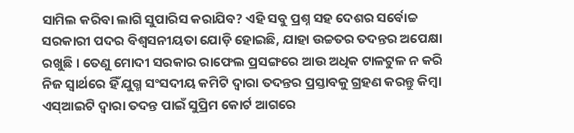ସାମିଲ କରିବା ଲାଗି ସୁପାରିସ କରାଯିବ? ଏହି ସବୁ ପ୍ରଶ୍ନ ସହ ଦେଶର ସର୍ବୋଚ୍ଚ ସରକାରୀ ପଦର ବିଶ୍ବସନୀୟତା ଯୋଡ଼ି ହୋଇଛି, ଯାହା ଉଚ୍ଚତର ତଦନ୍ତର ଅପେକ୍ଷା ରଖୁଛି। ତେଣୁ ମୋଦୀ ସରକାର ରାଫେଲ ପ୍ରସଙ୍ଗରେ ଆଉ ଅଧିକ ଟାଳଟୁଳ ନ କରି ନିଜ ସ୍ବାର୍ଥରେ ହିଁ ଯୁଗ୍ମ ସଂସଦୀୟ କମିଟି ଦ୍ବାରା ତଦନ୍ତର ପ୍ରସ୍ତାବକୁ ଗ୍ରହଣ କରନ୍ତୁ କିମ୍ବା ଏସ୍‌ଆଇଟି ଦ୍ବାରା ତଦନ୍ତ ପାଇଁ ସୁପ୍ରିମ କୋର୍ଟ ଆଗରେ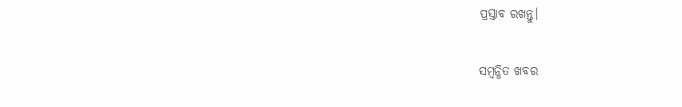ପ୍ରସ୍ତାବ ରଖନ୍ତୁ।

ସମ୍ବନ୍ଧିତ ଖବର